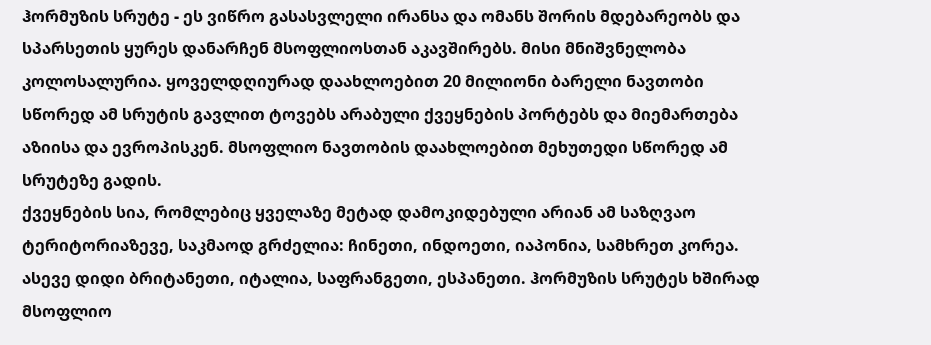ჰორმუზის სრუტე - ეს ვიწრო გასასვლელი ირანსა და ომანს შორის მდებარეობს და სპარსეთის ყურეს დანარჩენ მსოფლიოსთან აკავშირებს. მისი მნიშვნელობა კოლოსალურია. ყოველდღიურად დაახლოებით 20 მილიონი ბარელი ნავთობი სწორედ ამ სრუტის გავლით ტოვებს არაბული ქვეყნების პორტებს და მიემართება აზიისა და ევროპისკენ. მსოფლიო ნავთობის დაახლოებით მეხუთედი სწორედ ამ სრუტეზე გადის.
ქვეყნების სია, რომლებიც ყველაზე მეტად დამოკიდებული არიან ამ საზღვაო ტერიტორიაზევე, საკმაოდ გრძელია: ჩინეთი, ინდოეთი, იაპონია, სამხრეთ კორეა. ასევე დიდი ბრიტანეთი, იტალია, საფრანგეთი, ესპანეთი. ჰორმუზის სრუტეს ხშირად მსოფლიო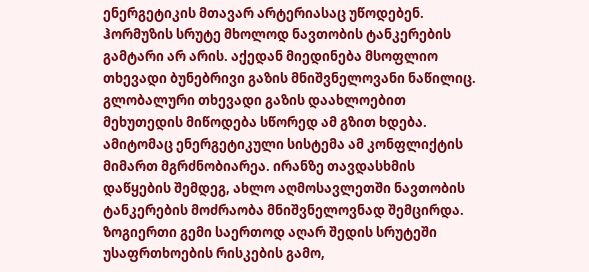ენერგეტიკის მთავარ არტერიასაც უწოდებენ.
ჰორმუზის სრუტე მხოლოდ ნავთობის ტანკერების გამტარი არ არის. აქედან მიედინება მსოფლიო თხევადი ბუნებრივი გაზის მნიშვნელოვანი ნაწილიც. გლობალური თხევადი გაზის დაახლოებით მეხუთედის მიწოდება სწორედ ამ გზით ხდება. ამიტომაც ენერგეტიკული სისტემა ამ კონფლიქტის მიმართ მგრძნობიარეა. ირანზე თავდასხმის დაწყების შემდეგ, ახლო აღმოსავლეთში ნავთობის ტანკერების მოძრაობა მნიშვნელოვნად შემცირდა. ზოგიერთი გემი საერთოდ აღარ შედის სრუტეში უსაფრთხოების რისკების გამო,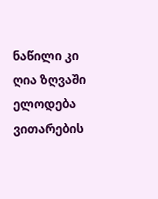ნაწილი კი ღია ზღვაში ელოდება ვითარების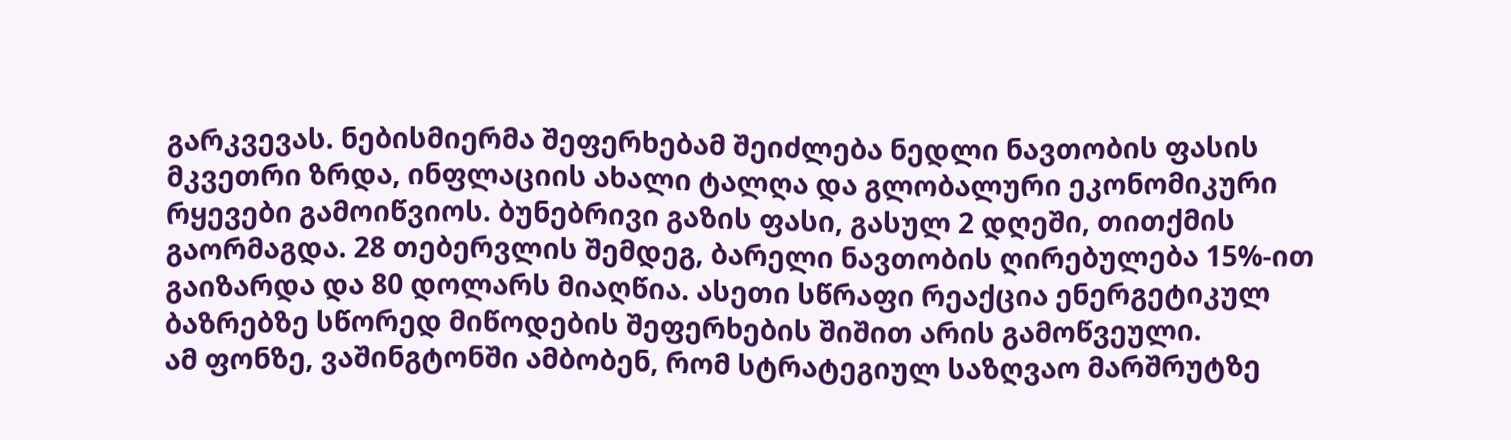გარკვევას. ნებისმიერმა შეფერხებამ შეიძლება ნედლი ნავთობის ფასის მკვეთრი ზრდა, ინფლაციის ახალი ტალღა და გლობალური ეკონომიკური რყევები გამოიწვიოს. ბუნებრივი გაზის ფასი, გასულ 2 დღეში, თითქმის გაორმაგდა. 28 თებერვლის შემდეგ, ბარელი ნავთობის ღირებულება 15%-ით გაიზარდა და 80 დოლარს მიაღწია. ასეთი სწრაფი რეაქცია ენერგეტიკულ ბაზრებზე სწორედ მიწოდების შეფერხების შიშით არის გამოწვეული.
ამ ფონზე, ვაშინგტონში ამბობენ, რომ სტრატეგიულ საზღვაო მარშრუტზე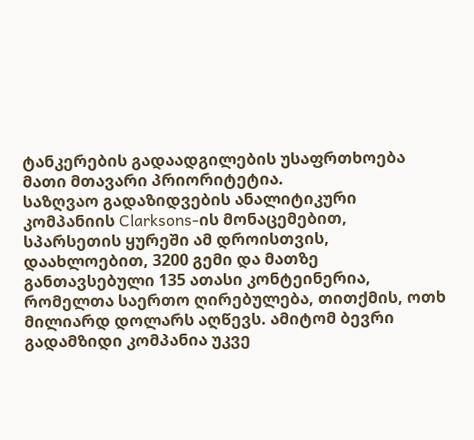ტანკერების გადაადგილების უსაფრთხოება მათი მთავარი პრიორიტეტია.
საზღვაო გადაზიდვების ანალიტიკური კომპანიის Clarksons-ის მონაცემებით, სპარსეთის ყურეში ამ დროისთვის, დაახლოებით, 3200 გემი და მათზე განთავსებული 135 ათასი კონტეინერია, რომელთა საერთო ღირებულება, თითქმის, ოთხ მილიარდ დოლარს აღწევს. ამიტომ ბევრი გადამზიდი კომპანია უკვე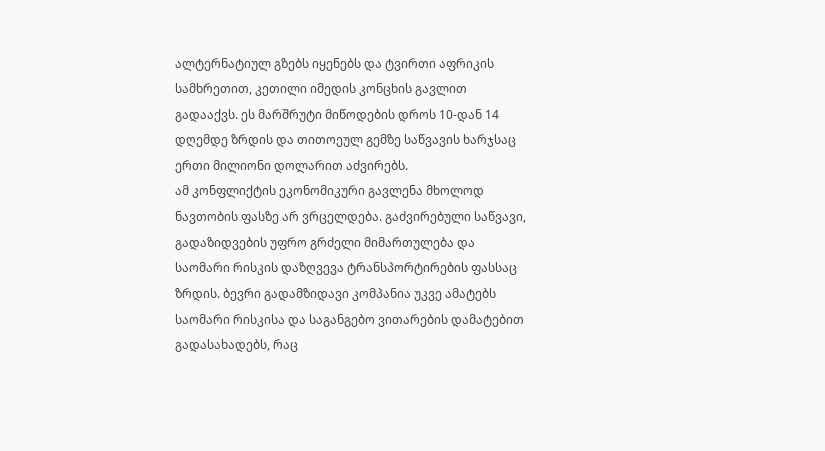ალტერნატიულ გზებს იყენებს და ტვირთი აფრიკის სამხრეთით, კეთილი იმედის კონცხის გავლით გადააქვს. ეს მარშრუტი მიწოდების დროს 10-დან 14 დღემდე ზრდის და თითოეულ გემზე საწვავის ხარჯსაც ერთი მილიონი დოლარით აძვირებს.
ამ კონფლიქტის ეკონომიკური გავლენა მხოლოდ ნავთობის ფასზე არ ვრცელდება. გაძვირებული საწვავი, გადაზიდვების უფრო გრძელი მიმართულება და საომარი რისკის დაზღვევა ტრანსპორტირების ფასსაც ზრდის. ბევრი გადამზიდავი კომპანია უკვე ამატებს საომარი რისკისა და საგანგებო ვითარების დამატებით გადასახადებს, რაც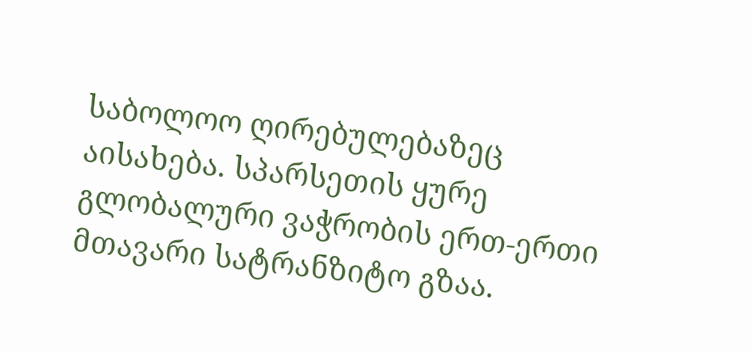საბოლოო ღირებულებაზეც აისახება. სპარსეთის ყურე გლობალური ვაჭრობის ერთ-ერთი მთავარი სატრანზიტო გზაა.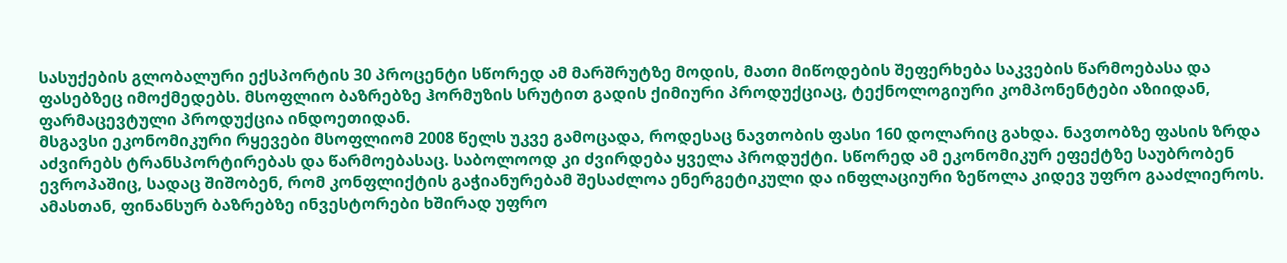სასუქების გლობალური ექსპორტის 30 პროცენტი სწორედ ამ მარშრუტზე მოდის, მათი მიწოდების შეფერხება საკვების წარმოებასა და ფასებზეც იმოქმედებს. მსოფლიო ბაზრებზე ჰორმუზის სრუტით გადის ქიმიური პროდუქციაც, ტექნოლოგიური კომპონენტები აზიიდან, ფარმაცევტული პროდუქცია ინდოეთიდან.
მსგავსი ეკონომიკური რყევები მსოფლიომ 2008 წელს უკვე გამოცადა, როდესაც ნავთობის ფასი 160 დოლარიც გახდა. ნავთობზე ფასის ზრდა აძვირებს ტრანსპორტირებას და წარმოებასაც. საბოლოოდ კი ძვირდება ყველა პროდუქტი. სწორედ ამ ეკონომიკურ ეფექტზე საუბრობენ ევროპაშიც, სადაც შიშობენ, რომ კონფლიქტის გაჭიანურებამ შესაძლოა ენერგეტიკული და ინფლაციური ზეწოლა კიდევ უფრო გააძლიეროს. ამასთან, ფინანსურ ბაზრებზე ინვესტორები ხშირად უფრო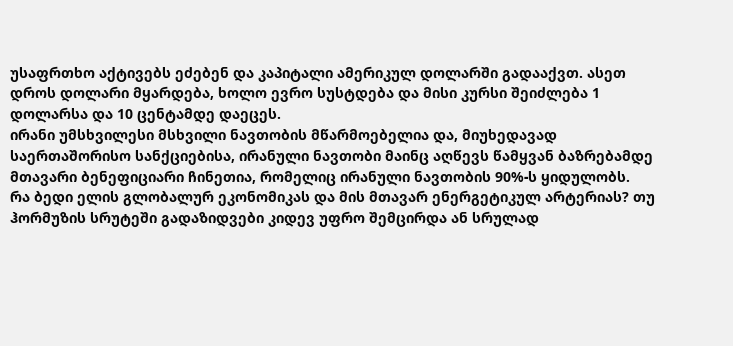უსაფრთხო აქტივებს ეძებენ და კაპიტალი ამერიკულ დოლარში გადააქვთ. ასეთ დროს დოლარი მყარდება, ხოლო ევრო სუსტდება და მისი კურსი შეიძლება 1 დოლარსა და 10 ცენტამდე დაეცეს.
ირანი უმსხვილესი მსხვილი ნავთობის მწარმოებელია და, მიუხედავად საერთაშორისო სანქციებისა, ირანული ნავთობი მაინც აღწევს წამყვან ბაზრებამდე მთავარი ბენეფიციარი ჩინეთია, რომელიც ირანული ნავთობის 90%-ს ყიდულობს.
რა ბედი ელის გლობალურ ეკონომიკას და მის მთავარ ენერგეტიკულ არტერიას? თუ ჰორმუზის სრუტეში გადაზიდვები კიდევ უფრო შემცირდა ან სრულად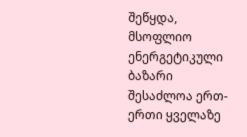შეწყდა, მსოფლიო ენერგეტიკული ბაზარი შესაძლოა ერთ-ერთი ყველაზე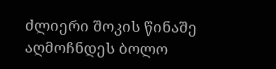ძლიერი შოკის წინაშე აღმოჩნდეს ბოლო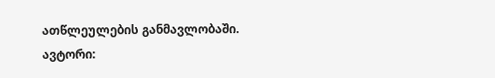ათწლეულების განმავლობაში.
ავტორი: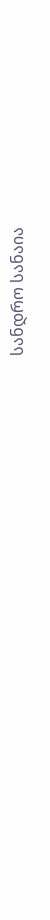სანდრო სანაია